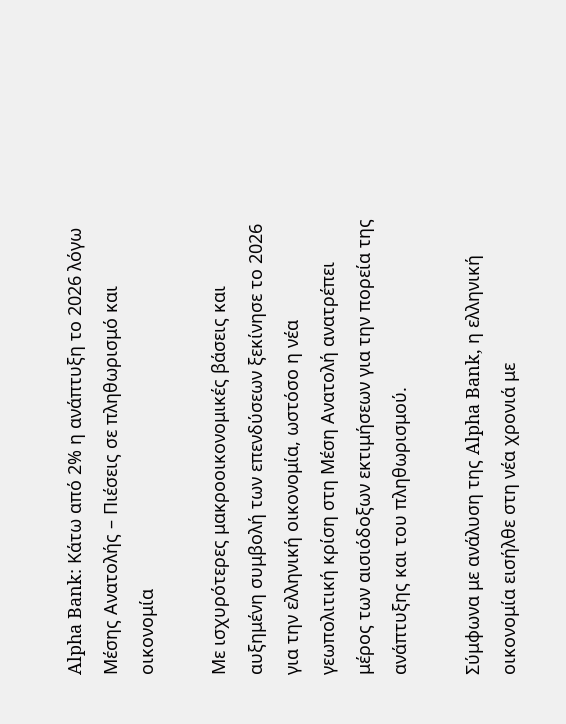Alpha Bank: Κάτω από 2% η ανάπτυξη το 2026 λόγω Μέσης Ανατολής – Πιέσεις σε πληθωρισμό και οικονομία

Με ισχυρότερες μακροοικονομικές βάσεις και αυξημένη συμβολή των επενδύσεων ξεκίνησε το 2026 για την ελληνική οικονομία, ωστόσο η νέα γεωπολιτική κρίση στη Μέση Ανατολή ανατρέπει μέρος των αισιόδοξων εκτιμήσεων για την πορεία της ανάπτυξης και του πληθωρισμού.

Σύμφωνα με ανάλυση της Alpha Bank, η ελληνική οικονομία εισήλθε στη νέα χρονιά με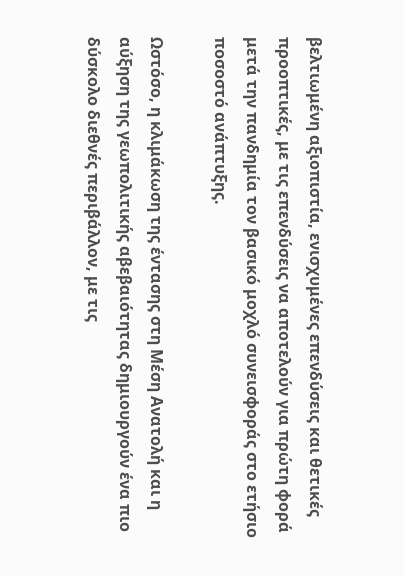βελτιωμένη αξιοπιστία, ενισχυμένες επενδύσεις και θετικές προοπτικές, με τις επενδύσεις να αποτελούν για πρώτη φορά μετά την πανδημία τον βασικό μοχλό συνεισφοράς στο ετήσιο ποσοστό ανάπτυξης.

Ωστόσο, η κλιμάκωση της έντασης στη Μέση Ανατολή και η αύξηση της γεωπολιτικής αβεβαιότητας δημιουργούν ένα πιο δύσκολο διεθνές περιβάλλον, με τις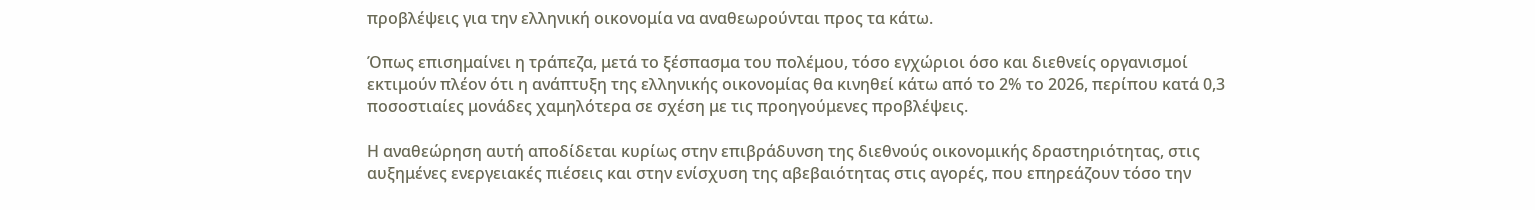προβλέψεις για την ελληνική οικονομία να αναθεωρούνται προς τα κάτω.

Όπως επισημαίνει η τράπεζα, μετά το ξέσπασμα του πολέμου, τόσο εγχώριοι όσο και διεθνείς οργανισμοί εκτιμούν πλέον ότι η ανάπτυξη της ελληνικής οικονομίας θα κινηθεί κάτω από το 2% το 2026, περίπου κατά 0,3 ποσοστιαίες μονάδες χαμηλότερα σε σχέση με τις προηγούμενες προβλέψεις.

Η αναθεώρηση αυτή αποδίδεται κυρίως στην επιβράδυνση της διεθνούς οικονομικής δραστηριότητας, στις αυξημένες ενεργειακές πιέσεις και στην ενίσχυση της αβεβαιότητας στις αγορές, που επηρεάζουν τόσο την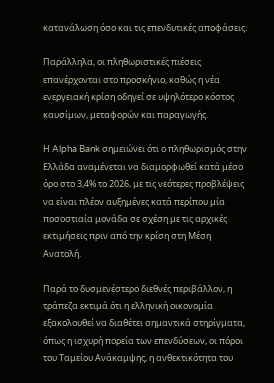κατανάλωση όσο και τις επενδυτικές αποφάσεις.

Παράλληλα, οι πληθωριστικές πιέσεις επανέρχονται στο προσκήνιο, καθώς η νέα ενεργειακή κρίση οδηγεί σε υψηλότερο κόστος καυσίμων, μεταφορών και παραγωγής.

Η Alpha Bank σημειώνει ότι ο πληθωρισμός στην Ελλάδα αναμένεται να διαμορφωθεί κατά μέσο όρο στο 3,4% το 2026, με τις νεότερες προβλέψεις να είναι πλέον αυξημένες κατά περίπου μία ποσοστιαία μονάδα σε σχέση με τις αρχικές εκτιμήσεις πριν από την κρίση στη Μέση Ανατολή.

Παρά το δυσμενέστερο διεθνές περιβάλλον, η τράπεζα εκτιμά ότι η ελληνική οικονομία εξακολουθεί να διαθέτει σημαντικά στηρίγματα, όπως η ισχυρή πορεία των επενδύσεων, οι πόροι του Ταμείου Ανάκαμψης, η ανθεκτικότητα του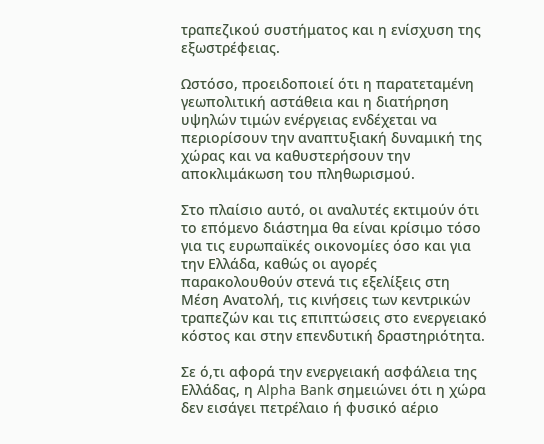τραπεζικού συστήματος και η ενίσχυση της εξωστρέφειας.

Ωστόσο, προειδοποιεί ότι η παρατεταμένη γεωπολιτική αστάθεια και η διατήρηση υψηλών τιμών ενέργειας ενδέχεται να περιορίσουν την αναπτυξιακή δυναμική της χώρας και να καθυστερήσουν την αποκλιμάκωση του πληθωρισμού.

Στο πλαίσιο αυτό, οι αναλυτές εκτιμούν ότι το επόμενο διάστημα θα είναι κρίσιμο τόσο για τις ευρωπαϊκές οικονομίες όσο και για την Ελλάδα, καθώς οι αγορές παρακολουθούν στενά τις εξελίξεις στη Μέση Ανατολή, τις κινήσεις των κεντρικών τραπεζών και τις επιπτώσεις στο ενεργειακό κόστος και στην επενδυτική δραστηριότητα.

Σε ό,τι αφορά την ενεργειακή ασφάλεια της Ελλάδας, η Alpha Bank σημειώνει ότι η χώρα δεν εισάγει πετρέλαιο ή φυσικό αέριο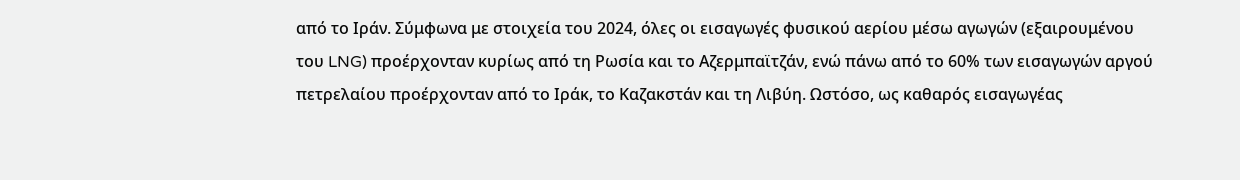από το Ιράν. Σύμφωνα με στοιχεία του 2024, όλες οι εισαγωγές φυσικού αερίου μέσω αγωγών (εξαιρουμένου του LNG) προέρχονταν κυρίως από τη Ρωσία και το Αζερμπαϊτζάν, ενώ πάνω από το 60% των εισαγωγών αργού πετρελαίου προέρχονταν από το Ιράκ, το Καζακστάν και τη Λιβύη. Ωστόσο, ως καθαρός εισαγωγέας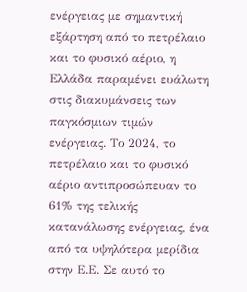ενέργειας με σημαντική εξάρτηση από το πετρέλαιο και το φυσικό αέριο, η Ελλάδα παραμένει ευάλωτη στις διακυμάνσεις των παγκόσμιων τιμών ενέργειας. Το 2024, το πετρέλαιο και το φυσικό αέριο αντιπροσώπευαν το 61% της τελικής κατανάλωσης ενέργειας, ένα από τα υψηλότερα μερίδια στην Ε.Ε. Σε αυτό το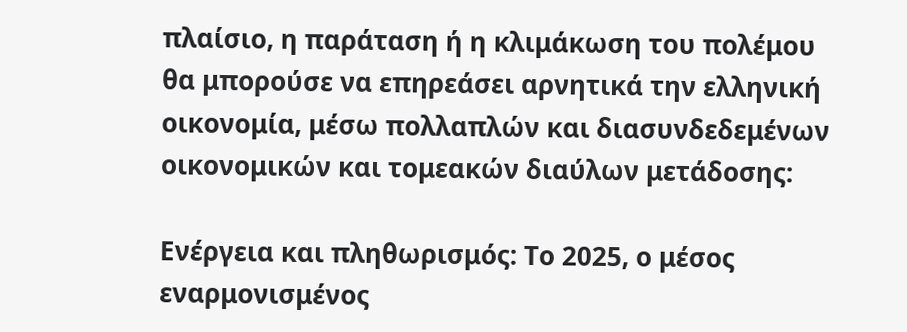πλαίσιο, η παράταση ή η κλιμάκωση του πολέμου θα μπορούσε να επηρεάσει αρνητικά την ελληνική οικονομία, μέσω πολλαπλών και διασυνδεδεμένων οικονομικών και τομεακών διαύλων μετάδοσης:

Ενέργεια και πληθωρισμός: Το 2025, ο μέσος εναρμονισμένος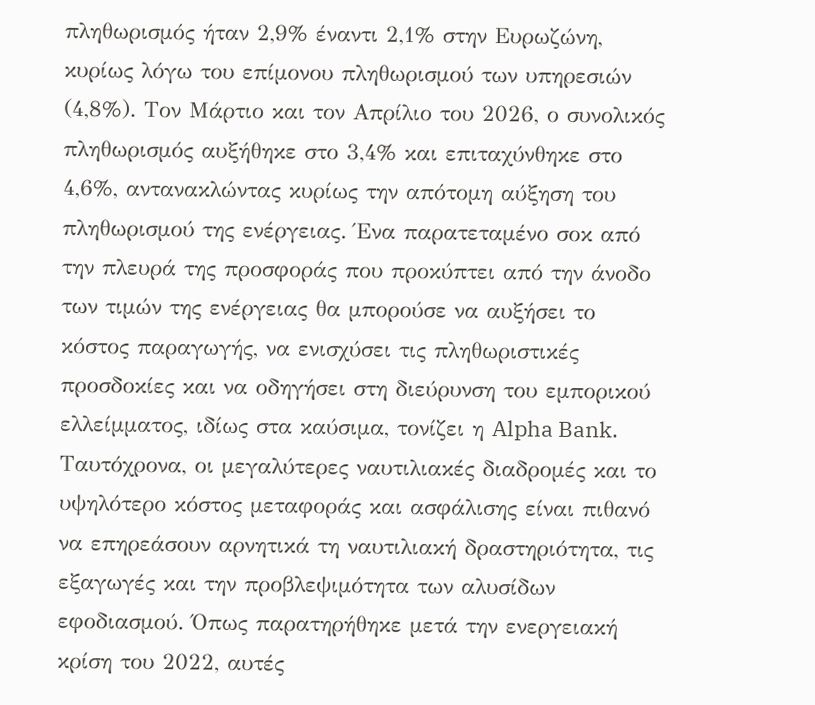πληθωρισμός ήταν 2,9% έναντι 2,1% στην Ευρωζώνη, κυρίως λόγω του επίμονου πληθωρισμού των υπηρεσιών (4,8%). Τον Μάρτιο και τον Απρίλιο του 2026, ο συνολικός πληθωρισμός αυξήθηκε στο 3,4% και επιταχύνθηκε στο 4,6%, αντανακλώντας κυρίως την απότομη αύξηση του πληθωρισμού της ενέργειας. Ένα παρατεταμένο σοκ από την πλευρά της προσφοράς που προκύπτει από την άνοδο των τιμών της ενέργειας θα μπορούσε να αυξήσει το κόστος παραγωγής, να ενισχύσει τις πληθωριστικές προσδοκίες και να οδηγήσει στη διεύρυνση του εμπορικού ελλείμματος, ιδίως στα καύσιμα, τονίζει η Alpha Bank. Ταυτόχρονα, οι μεγαλύτερες ναυτιλιακές διαδρομές και το υψηλότερο κόστος μεταφοράς και ασφάλισης είναι πιθανό να επηρεάσουν αρνητικά τη ναυτιλιακή δραστηριότητα, τις εξαγωγές και την προβλεψιμότητα των αλυσίδων εφοδιασμού. Όπως παρατηρήθηκε μετά την ενεργειακή κρίση του 2022, αυτές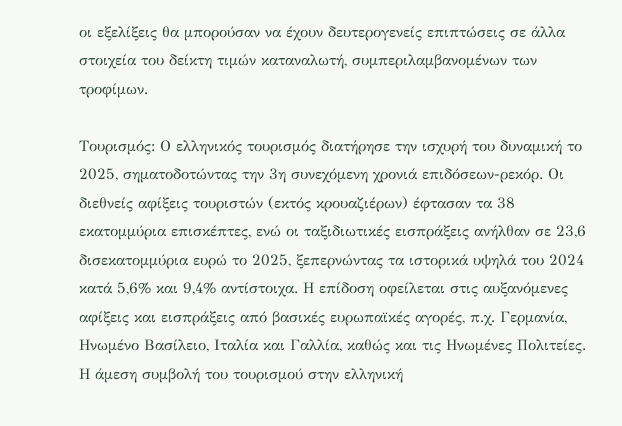οι εξελίξεις θα μπορούσαν να έχουν δευτερογενείς επιπτώσεις σε άλλα στοιχεία του δείκτη τιμών καταναλωτή, συμπεριλαμβανομένων των τροφίμων.

Τουρισμός: Ο ελληνικός τουρισμός διατήρησε την ισχυρή του δυναμική το 2025, σηματοδοτώντας την 3η συνεχόμενη χρονιά επιδόσεων-ρεκόρ. Οι διεθνείς αφίξεις τουριστών (εκτός κρουαζιέρων) έφτασαν τα 38 εκατομμύρια επισκέπτες, ενώ οι ταξιδιωτικές εισπράξεις ανήλθαν σε 23,6 δισεκατομμύρια ευρώ το 2025, ξεπερνώντας τα ιστορικά υψηλά του 2024 κατά 5,6% και 9,4% αντίστοιχα. Η επίδοση οφείλεται στις αυξανόμενες αφίξεις και εισπράξεις από βασικές ευρωπαϊκές αγορές, π.χ. Γερμανία, Ηνωμένο Βασίλειο, Ιταλία και Γαλλία, καθώς και τις Ηνωμένες Πολιτείες. Η άμεση συμβολή του τουρισμού στην ελληνική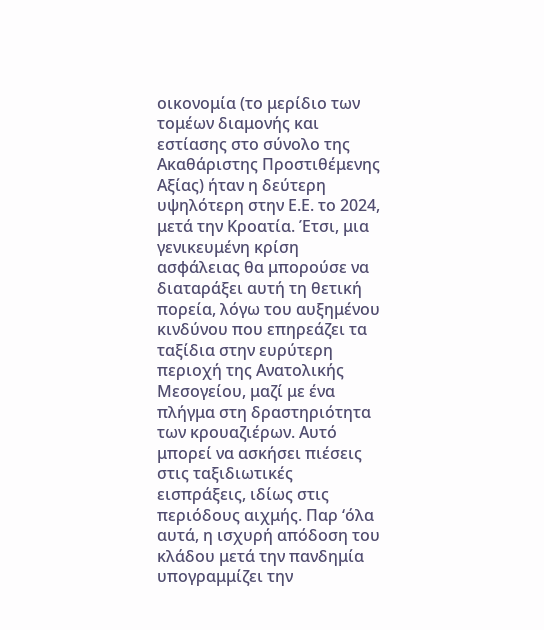οικονομία (το μερίδιο των τομέων διαμονής και εστίασης στο σύνολο της Ακαθάριστης Προστιθέμενης Αξίας) ήταν η δεύτερη υψηλότερη στην Ε.Ε. το 2024, μετά την Κροατία. Έτσι, μια γενικευμένη κρίση ασφάλειας θα μπορούσε να διαταράξει αυτή τη θετική πορεία, λόγω του αυξημένου κινδύνου που επηρεάζει τα ταξίδια στην ευρύτερη περιοχή της Ανατολικής Μεσογείου, μαζί με ένα πλήγμα στη δραστηριότητα των κρουαζιέρων. Αυτό μπορεί να ασκήσει πιέσεις στις ταξιδιωτικές εισπράξεις, ιδίως στις περιόδους αιχμής. Παρ ‘όλα αυτά, η ισχυρή απόδοση του κλάδου μετά την πανδημία υπογραμμίζει την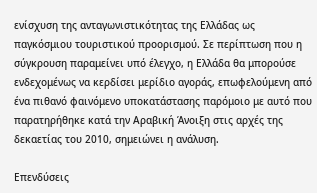ενίσχυση της ανταγωνιστικότητας της Ελλάδας ως παγκόσμιου τουριστικού προορισμού. Σε περίπτωση που η σύγκρουση παραμείνει υπό έλεγχο, η Ελλάδα θα μπορούσε ενδεχομένως να κερδίσει μερίδιο αγοράς, επωφελούμενη από ένα πιθανό φαινόμενο υποκατάστασης παρόμοιο με αυτό που παρατηρήθηκε κατά την Αραβική Άνοιξη στις αρχές της δεκαετίας του 2010, σημειώνει η ανάλυση.

Επενδύσεις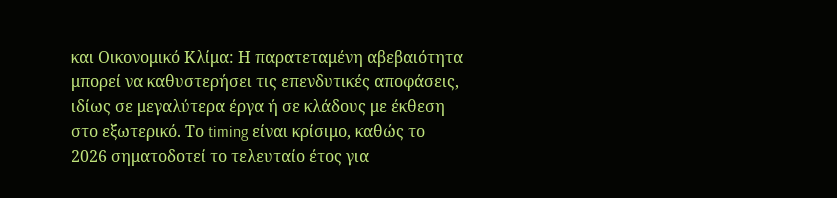και Οικονομικό Κλίμα: Η παρατεταμένη αβεβαιότητα μπορεί να καθυστερήσει τις επενδυτικές αποφάσεις, ιδίως σε μεγαλύτερα έργα ή σε κλάδους με έκθεση στο εξωτερικό. Το timing είναι κρίσιμο, καθώς το 2026 σηματοδοτεί το τελευταίο έτος για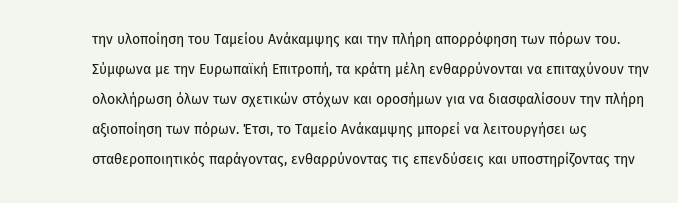την υλοποίηση του Ταμείου Ανάκαμψης και την πλήρη απορρόφηση των πόρων του. Σύμφωνα με την Ευρωπαϊκή Επιτροπή, τα κράτη μέλη ενθαρρύνονται να επιταχύνουν την ολοκλήρωση όλων των σχετικών στόχων και οροσήμων για να διασφαλίσουν την πλήρη αξιοποίηση των πόρων. Έτσι, το Ταμείο Ανάκαμψης μπορεί να λειτουργήσει ως σταθεροποιητικός παράγοντας, ενθαρρύνοντας τις επενδύσεις και υποστηρίζοντας την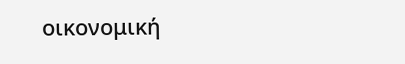οικονομική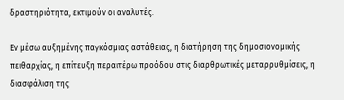δραστηριότητα, εκτιμούν οι αναλυτές.

Εν μέσω αυξημένης παγκόσμιας αστάθειας, η διατήρηση της δημοσιονομικής πειθαρχίας, η επίτευξη περαιτέρω προόδου στις διαρθρωτικές μεταρρυθμίσεις, η διασφάλιση της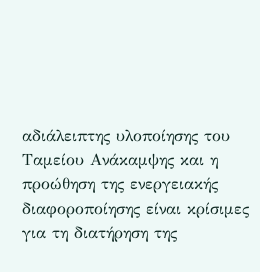αδιάλειπτης υλοποίησης του Ταμείου Ανάκαμψης και η προώθηση της ενεργειακής διαφοροποίησης είναι κρίσιμες για τη διατήρηση της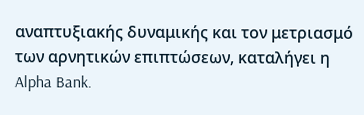αναπτυξιακής δυναμικής και τον μετριασμό των αρνητικών επιπτώσεων, καταλήγει η Alpha Bank.